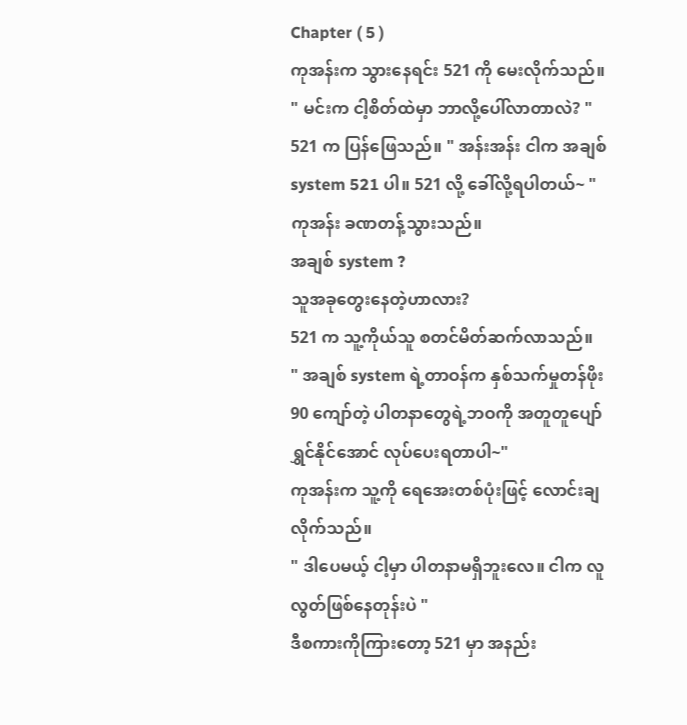Chapter ( 5 )
ကုအန်းက သွားနေရင်း 521 ကို မေးလိုက်သည်။
" မင်းက ငါ့စိတ်ထဲမှာ ဘာလို့ပေါ်လာတာလဲ? "
521 က ပြန်ဖြေသည်။ " အန်းအန်း ငါက အချစ် system 521 ပါ။ 521 လို့ ခေါ်လို့ရပါတယ်~ "
ကုအန်း ခဏတန့်သွားသည်။
အချစ် system ?
သူအခုတွေးနေတဲ့ဟာလား?
521 က သူ့ကိုယ်သူ စတင်မိတ်ဆက်လာသည်။
" အချစ် system ရဲ့တာဝန်က နှစ်သက်မှုတန်ဖိုး 90 ကျော်တဲ့ ပါတနာတွေရဲ့ဘဝကို အတူတူပျော်ရွှင်နိုင်အောင် လုပ်ပေးရတာပါ~"
ကုအန်းက သူ့ကို ရေအေးတစ်ပုံးဖြင့် လောင်းချလိုက်သည်။
" ဒါပေမယ့် ငါ့မှာ ပါတနာမရှိဘူးလေ။ ငါက လူလွတ်ဖြစ်နေတုန်းပဲ "
ဒီစကားကိုကြားတော့ 521 မှာ အနည်း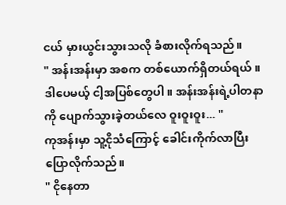ငယ် မှားယွင်းသွားသလို ခံစားလိုက်ရသည်။
" အန်းအန်းမှာ အစက တစ်ယောက်ရှိတယ်ရယ်။ ဒါပေမယ့် ငါ့အပြစ်တွေပါ။ အန်းအန်းရဲ့ပါတနာကို ပျောက်သွားခဲ့တယ်လေ ဝူးဝူးဝူး... "
ကုအန်းမှာ သူ့ငိုသံကြောင့် ခေါင်းကိုက်လာပြီး ပြောလိုက်သည်။
" ငိုနေတာ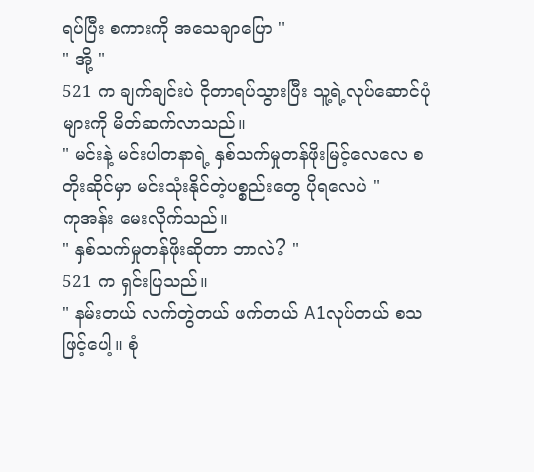ရပ်ပြီး စကားကို အသေချာပြော "
" အို့ "
521 က ချက်ချင်းပဲ ငိုတာရပ်သွားပြီး သူ့ရဲ့လုပ်ဆောင်ပုံများကို မိတ်ဆက်လာသည်။
" မင်းနဲ့ မင်းပါတနာရဲ့ နှစ်သက်မှုတန်ဖိုးမြင့်လေလေ စတိုးဆိုင်မှာ မင်းသုံးနိုင်တဲ့ပစ္စည်းတွေ ပိုရလေပဲ "
ကုအန်း မေးလိုက်သည်။
" နှစ်သက်မှုတန်ဖိုးဆိုတာ ဘာလဲ? "
521 က ရှင်းပြသည်။
" နမ်းတယ် လက်တွဲတယ် ဖက်တယ် A1လုပ်တယ် စသဖြင့်ပေါ့။ စုံ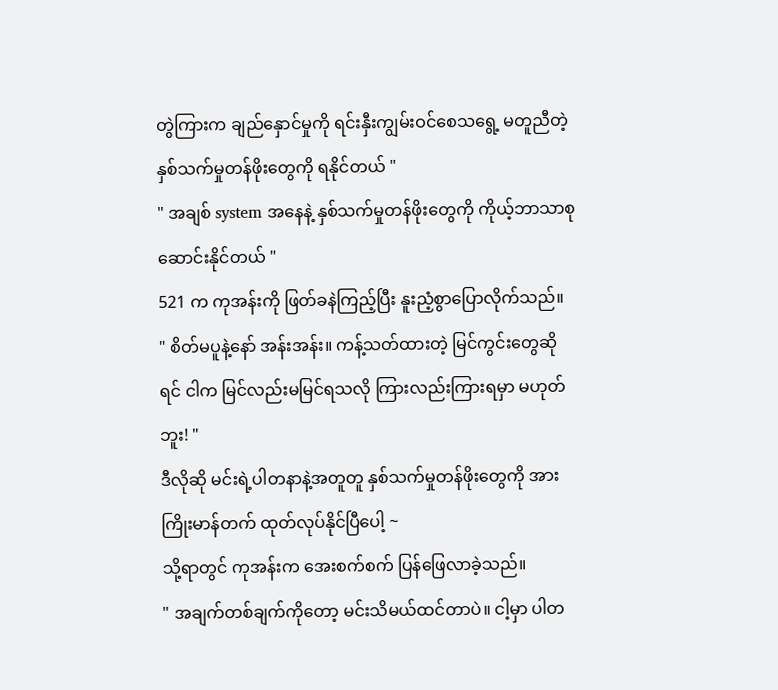တွဲကြားက ချည်နှောင်မှုကို ရင်းနှီးကျွမ်းဝင်စေသရွေ့ မတူညီတဲ့ နှစ်သက်မှုတန်ဖိုးတွေကို ရနိုင်တယ် "
" အချစ် system အနေနဲ့ နှစ်သက်မှုတန်ဖိုးတွေကို ကိုယ့်ဘာသာစုဆောင်းနိုင်တယ် "
521 က ကုအန်းကို ဖြတ်ခနဲကြည့်ပြီး နူးညံ့စွာပြောလိုက်သည်။
" စိတ်မပူနဲ့နော် အန်းအန်း။ ကန့်သတ်ထားတဲ့ မြင်ကွင်းတွေဆိုရင် ငါက မြင်လည်းမမြင်ရသလို ကြားလည်းကြားရမှာ မဟုတ်ဘူး! "
ဒီလိုဆို မင်းရဲ့ပါတနာနဲ့အတူတူ နှစ်သက်မှုတန်ဖိုးတွေကို အားကြိုးမာန်တက် ထုတ်လုပ်နိုင်ပြီပေါ့ ~
သို့ရာတွင် ကုအန်းက အေးစက်စက် ပြန်ဖြေလာခဲ့သည်။
" အချက်တစ်ချက်ကိုတော့ မင်းသိမယ်ထင်တာပဲ။ ငါ့မှာ ပါတ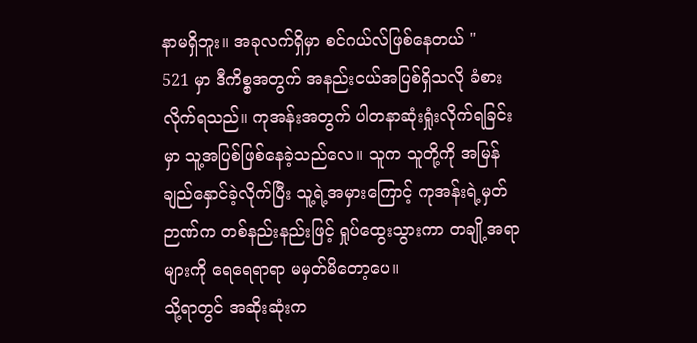နာမရှိဘူး။ အခုလက်ရှိမှာ စင်ဂယ်လ်ဖြစ်နေတယ် "
521 မှာ ဒီကိစ္စအတွက် အနည်းငယ်အပြစ်ရှိသလို ခံစားလိုက်ရသည်။ ကုအန်းအတွက် ပါတနာဆုံးရှုံးလိုက်ရခြင်းမှာ သူ့အပြစ်ဖြစ်နေခဲ့သည်လေ။ သူက သူတို့ကို အမြန်ချည်နှောင်ခဲ့လိုက်ပြီး သူ့ရဲ့အမှားကြောင့် ကုအန်းရဲ့မှတ်ဉာဏ်က တစ်နည်းနည်းဖြင့် ရှုပ်ထွေးသွားကာ တချို့အရာများကို ရေရေရာရာ မမှတ်မိတော့ပေ။
သို့ရာတွင် အဆိုးဆုံးက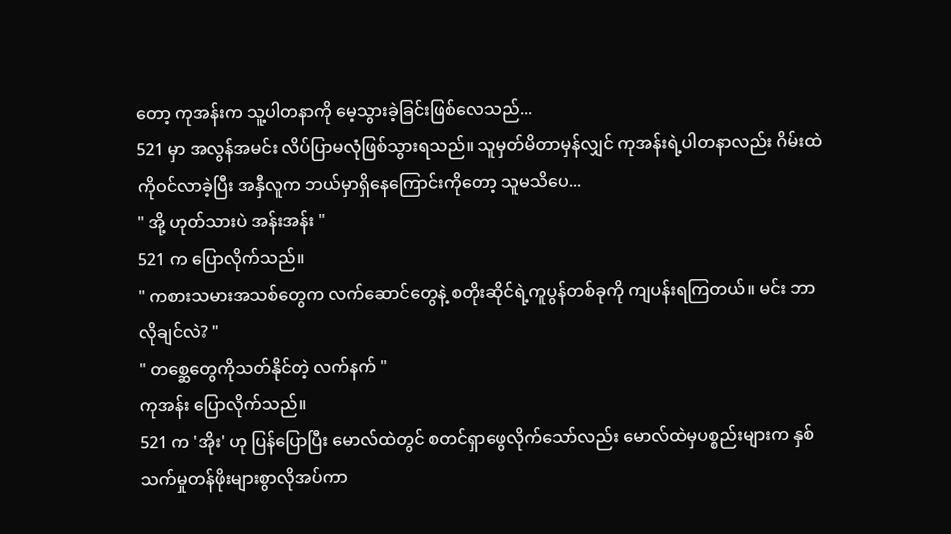တော့ ကုအန်းက သူ့ပါတနာကို မေ့သွားခဲ့ခြင်းဖြစ်လေသည်...
521 မှာ အလွန်အမင်း လိပ်ပြာမလုံဖြစ်သွားရသည်။ သူမှတ်မိတာမှန်လျှင် ကုအန်းရဲ့ပါတနာလည်း ဂိမ်းထဲကိုဝင်လာခဲ့ပြီး အနှီလူက ဘယ်မှာရှိနေကြောင်းကိုတော့ သူမသိပေ...
" အို့ ဟုတ်သားပဲ အန်းအန်း "
521 က ပြောလိုက်သည်။
" ကစားသမားအသစ်တွေက လက်ဆောင်တွေနဲ့ စတိုးဆိုင်ရဲ့ကူပွန်တစ်ခုကို ကျပန်းရကြတယ်။ မင်း ဘာလိုချင်လဲ? "
" တစ္ဆေတွေကိုသတ်နိုင်တဲ့ လက်နက် "
ကုအန်း ပြောလိုက်သည်။
521 က 'အိုး' ဟု ပြန်ပြောပြီး မောလ်ထဲတွင် စတင်ရှာဖွေလိုက်သော်လည်း မောလ်ထဲမှပစ္စည်းများက နှစ်သက်မှုတန်ဖိုးများစွာလိုအပ်ကာ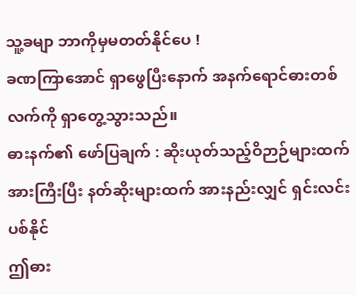သူ့ခမျာ ဘာကိုမှမတတ်နိုင်ပေ !
ခဏကြာအောင် ရှာဖွေပြီးနောက် အနက်ရောင်ဓားတစ်လက်ကို ရှာတွေ့သွားသည်။
ဓားနက်၏ ဖော်ပြချက် : ဆိုးယုတ်သည့်ဝိဉာဉ်များထက် အားကြီးပြီး နတ်ဆိုးများထက် အားနည်းလျှင် ရှင်းလင်းပစ်နိုင်
ဤဓား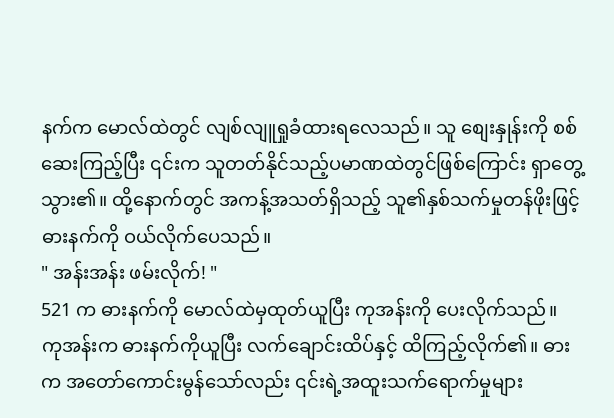နက်က မောလ်ထဲတွင် လျစ်လျူရှုခံထားရလေသည်။ သူ စျေးနှုန်းကို စစ်ဆေးကြည့်ပြီး ၎င်းက သူတတ်နိုင်သည့်ပမာဏထဲတွင်ဖြစ်ကြောင်း ရှာတွေ့သွား၏။ ထို့နောက်တွင် အကန့်အသတ်ရှိသည့် သူ၏နှစ်သက်မှုတန်ဖိုးဖြင့် ဓားနက်ကို ဝယ်လိုက်ပေသည်။
" အန်းအန်း ဖမ်းလိုက်! "
521 က ဓားနက်ကို မောလ်ထဲမှထုတ်ယူပြီး ကုအန်းကို ပေးလိုက်သည်။
ကုအန်းက ဓားနက်ကိုယူပြီး လက်ချောင်းထိပ်နှင့် ထိကြည့်လိုက်၏။ ဓားက အတော်ကောင်းမွန်သော်လည်း ၎င်းရဲ့အထူးသက်ရောက်မှုများ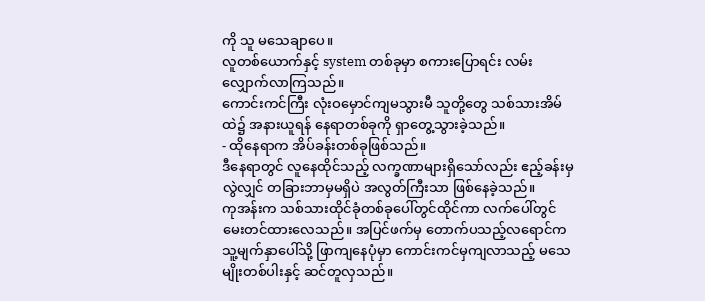ကို သူ မသေချာပေ။
လူတစ်ယောက်နှင့် system တစ်ခုမှာ စကားပြောရင်း လမ်းလျှောက်လာကြသည်။
ကောင်းကင်ကြီး လုံးဝမှောင်ကျမသွားမီ သူတို့တွေ သစ်သားအိမ်ထဲ၌ အနားယူရန် နေရာတစ်ခုကို ရှာတွေ့သွားခဲ့သည်။
- ထိုနေရာက အိပ်ခန်းတစ်ခုဖြစ်သည်။
ဒီနေရာတွင် လူနေထိုင်သည့် လက္ခဏာများရှိသော်လည်း ဧည့်ခန်းမှလွဲလျှင် တခြားဘာမှမရှိပဲ အလွတ်ကြီးသာ ဖြစ်နေခဲ့သည်။
ကုအန်းက သစ်သားထိုင်ခုံတစ်ခုပေါ်တွင်ထိုင်ကာ လက်ပေါ်တွင် မေးတင်ထားလေသည်။ အပြင်ဖက်မှ တောက်ပသည့်လရောင်က သူ့မျက်နှာပေါ်သို့ ဖြာကျနေပုံမှာ ကောင်းကင်မှကျလာသည့် မသေမျိုးတစ်ပါးနှင့် ဆင်တူလှသည်။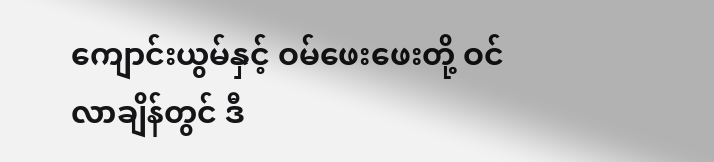ကျောင်းယွမ်နှင့် ဝမ်ဖေးဖေးတို့ ဝင်လာချိန်တွင် ဒီ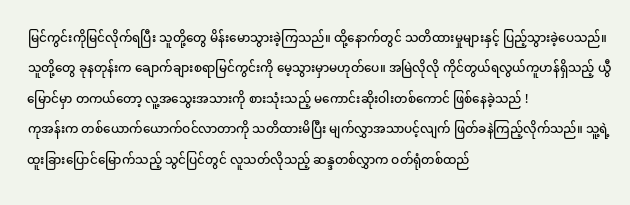မြင်ကွင်းကိုမြင်လိုက်ရပြီး သူတို့တွေ မိန်းမောသွားခဲ့ကြသည်။ ထို့နောက်တွင် သတိထားမှုများနှင့် ပြည့်သွားခဲ့ပေသည်။
သူတို့တွေ ခုနတုန်းက ချောက်ချားစရာမြင်ကွင်းကို မေ့သွားမှာမဟုတ်ပေ။ အမြဲလိုလို ကိုင်တွယ်ရလွယ်ကူဟန်ရှိသည့် ယွီမြောင်မှာ တကယ်တော့ လူ့အသွေးအသားကို စားသုံးသည့် မကောင်းဆိုးဝါးတစ်ကောင် ဖြစ်နေခဲ့သည် !
ကုအန်းက တစ်ယောက်ယောက်ဝင်လာတာကို သတိထားမိပြီး မျက်လွှာအသာပင့်လျက် ဖြတ်ခနဲကြည့်လိုက်သည်။ သူ့ရဲ့ ထူးခြားပြောင်မြောက်သည့် သွင်ပြင်တွင် လူသတ်လိုသည့် ဆန္ဒတစ်လွှာက ဝတ်ရုံတစ်ထည်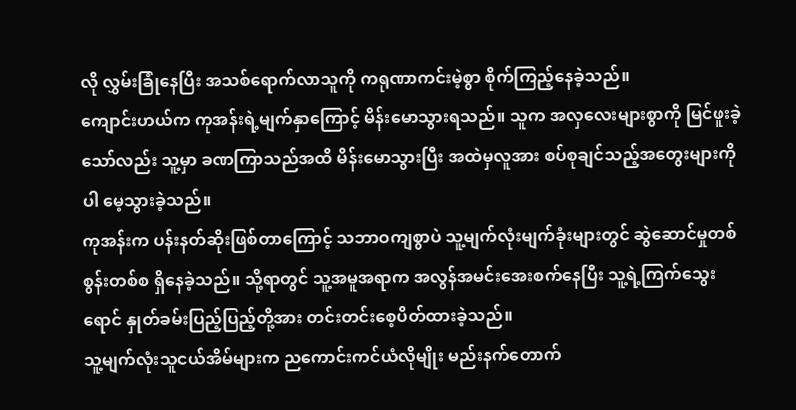လို လွှမ်းခြုံနေပြီး အသစ်ရောက်လာသူကို ကရုဏာကင်းမဲ့စွာ စိုက်ကြည့်နေခဲ့သည်။
ကျောင်းဟယ်က ကုအန်းရဲ့မျက်နှာကြောင့် မိန်းမောသွားရသည်။ သူက အလှလေးများစွာကို မြင်ဖူးခဲ့သော်လည်း သူ့မှာ ခဏကြာသည်အထိ မိန်းမောသွားပြီး အထဲမှလူအား စပ်စုချင်သည့်အတွေးများကိုပါ မေ့သွားခဲ့သည်။
ကုအန်းက ပန်းနတ်ဆိုးဖြစ်တာကြောင့် သဘာဝကျစွာပဲ သူ့မျက်လုံးမျက်ခုံးများတွင် ဆွဲဆောင်မှုတစ်စွန်းတစ်စ ရှိနေခဲ့သည်။ သို့ရာတွင် သူ့အမူအရာက အလွန်အမင်းအေးစက်နေပြီး သူ့ရဲ့ကြက်သွေးရောင် နှုတ်ခမ်းပြည့်ပြည့်တို့အား တင်းတင်းစေ့ပိတ်ထားခဲ့သည်။
သူ့မျက်လုံးသူငယ်အိမ်များက ညကောင်းကင်ယံလိုမျိုး မည်းနက်တောက်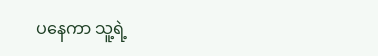ပနေကာ သူ့ရဲ့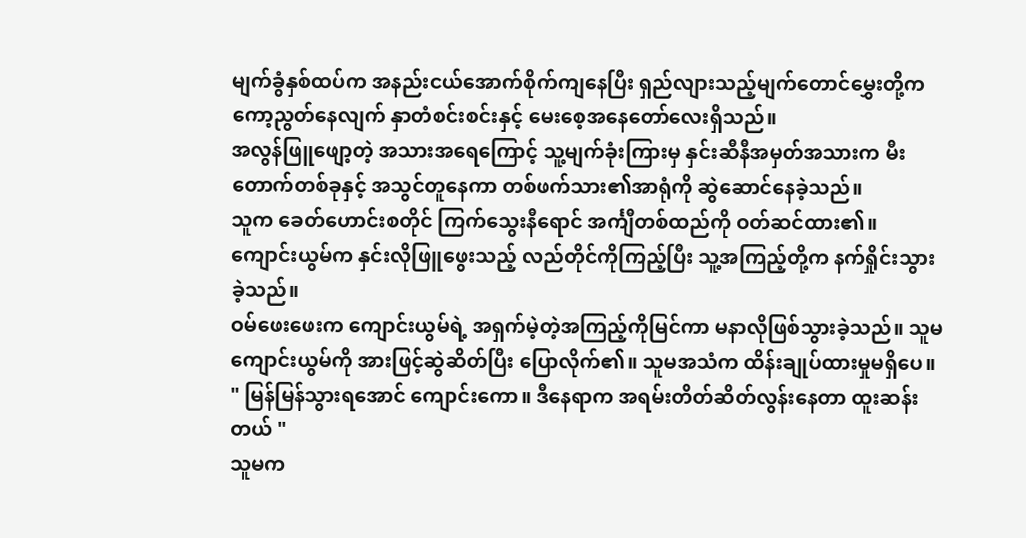မျက်ခွံနှစ်ထပ်က အနည်းငယ်အောက်စိုက်ကျနေပြီး ရှည်လျားသည့်မျက်တောင်မွှေးတို့က ကော့ညွတ်နေလျက် နှာတံစင်းစင်းနှင့် မေးစေ့အနေတော်လေးရှိသည်။
အလွန်ဖြူဖျော့တဲ့ အသားအရေကြောင့် သူ့မျက်ခုံးကြားမှ နှင်းဆီနီအမှတ်အသားက မီးတောက်တစ်ခုနှင့် အသွင်တူနေကာ တစ်ဖက်သား၏အာရုံကို ဆွဲဆောင်နေခဲ့သည်။
သူက ခေတ်ဟောင်းစတိုင် ကြက်သွေးနီရောင် အင်္ကျီတစ်ထည်ကို ဝတ်ဆင်ထား၏။ ကျောင်းယွမ်က နှင်းလိုဖြူဖွေးသည့် လည်တိုင်ကိုကြည့်ပြီး သူ့အကြည့်တို့က နက်ရှိုင်းသွားခဲ့သည်။
ဝမ်ဖေးဖေးက ကျောင်းယွမ်ရဲ့ အရှက်မဲ့တဲ့အကြည့်ကိုမြင်ကာ မနာလိုဖြစ်သွားခဲ့သည်။ သူမ ကျောင်းယွမ်ကို အားဖြင့်ဆွဲဆိတ်ပြီး ပြောလိုက်၏။ သူမအသံက ထိန်းချုပ်ထားမှုမရှိပေ။
" မြန်မြန်သွားရအောင် ကျောင်းကော။ ဒီနေရာက အရမ်းတိတ်ဆိတ်လွန်းနေတာ ထူးဆန်းတယ် "
သူမက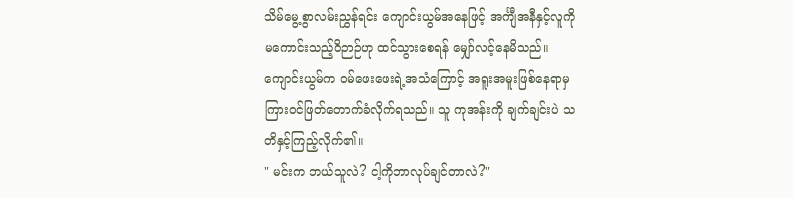သိမ်မွေ့စွာလမ်းညွှန်ရင်း ကျောင်းယွမ်အနေဖြင့် အင်္ကျီအနီနှင့်လူကို မကောင်းသည့်ဝိဉာဉ်ဟု ထင်သွားစေရန် မျှော်လင့်နေမိသည်။
ကျောင်းယွမ်က ဝမ်ဖေးဖေးရဲ့အသံကြောင့် အရူးအမူးဖြစ်နေရာမှ ကြားဝင်ဖြတ်တောက်ခံလိုက်ရသည်။ သူ ကုအန်းကို ချက်ချင်းပဲ သတိနှင့်ကြည့်လိုက်၏။
" မင်းက ဘယ်သူလဲ? ငါ့ကိုဘာလုပ်ချင်တာလဲ?"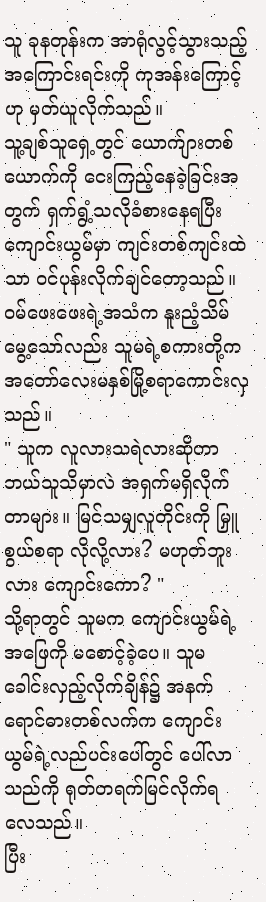သူ ခုနတုန်းက အာရုံလွင့်သွားသည့် အကြောင်းရင်းကို ကုအန်းကြောင့်ဟု မှတ်ယူလိုက်သည်။
သူ့ချစ်သူရှေ့တွင် ယောက်ျားတစ်ယောက်ကို ငေးကြည့်နေခဲ့ခြင်းအတွက် ရှက်ရွံ့သလိုခံစားနေရပြီး ကျောင်းယွမ်မှာ ကျင်းတစ်ကျင်းထဲသာ ဝင်ပုန်းလိုက်ချင်တော့သည်။
ဝမ်ဖေးဖေးရဲ့အသံက နူးညံ့သိမ်မွေ့သော်လည်း သူမရဲ့စကားတို့က အတော်လေးမနှစ်မြို့စရာကောင်းလှသည်။
" သူက လူလားသရဲလားဆိုတာ ဘယ်သူသိမှာလဲ အရှက်မရှိလိုက်တာများ။ မြင်သမျှလူတိုင်းကို မြှူစွယ်စရာ လိုလို့လား? မဟုတ်ဘူးလား ကျောင်းကော? "
သို့ရာတွင် သူမက ကျောင်းယွမ်ရဲ့အဖြေကို မစောင့်ခဲ့ပေ။ သူမ ခေါင်းလှည့်လိုက်ချိန်၌ အနက်ရောင်ဓားတစ်လက်က ကျောင်းယွမ်ရဲ့လည်ပင်းပေါ်တွင် ပေါ်လာသည်ကို ရုတ်တရက်မြင်လိုက်ရလေသည်။
ပြီး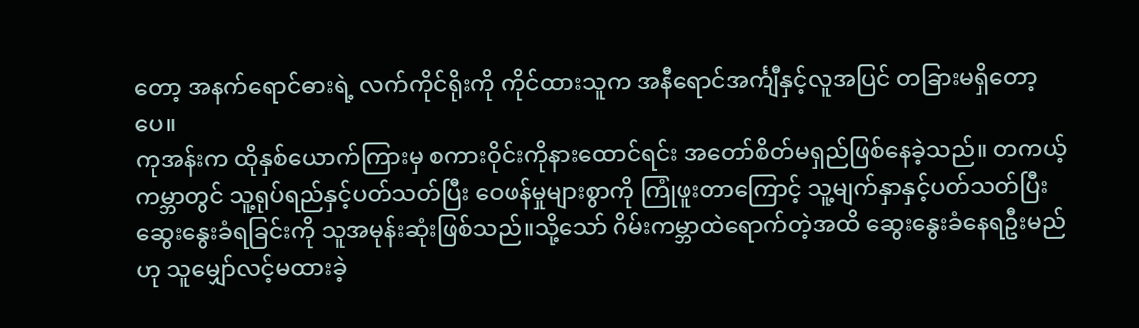တော့ အနက်ရောင်ဓားရဲ့ လက်ကိုင်ရိုးကို ကိုင်ထားသူက အနီရောင်အင်္ကျီနှင့်လူအပြင် တခြားမရှိတော့ပေ။
ကုအန်းက ထိုနှစ်ယောက်ကြားမှ စကားဝိုင်းကိုနားထောင်ရင်း အတော်စိတ်မရှည်ဖြစ်နေခဲ့သည်။ တကယ့်ကမ္ဘာတွင် သူ့ရုပ်ရည်နှင့်ပတ်သတ်ပြီး ဝေဖန်မှုများစွာကို ကြုံဖူးတာကြောင့် သူ့မျက်နှာနှင့်ပတ်သတ်ပြီး ဆွေးနွေးခံရခြင်းကို သူအမုန်းဆုံးဖြစ်သည်။သို့သော် ဂိမ်းကမ္ဘာထဲရောက်တဲ့အထိ ဆွေးနွေးခံနေရဦးမည်ဟု သူမျှော်လင့်မထားခဲ့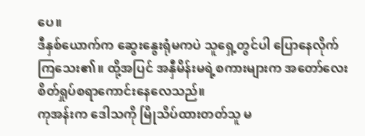ပေ။
ဒီနှစ်ယောက်က ဆွေးနွေးရုံမကပဲ သူရှေ့တွင်ပါ ပြောနေလိုက်ကြသေး၏။ ထို့အပြင် အနှီမိန်းမရဲ့စကားများက အတော်လေးစိတ်ရှုပ်စရာကောင်းနေလေသည်။
ကုအန်းက ဒေါသကို မြိုသိပ်ထားတတ်သူ မ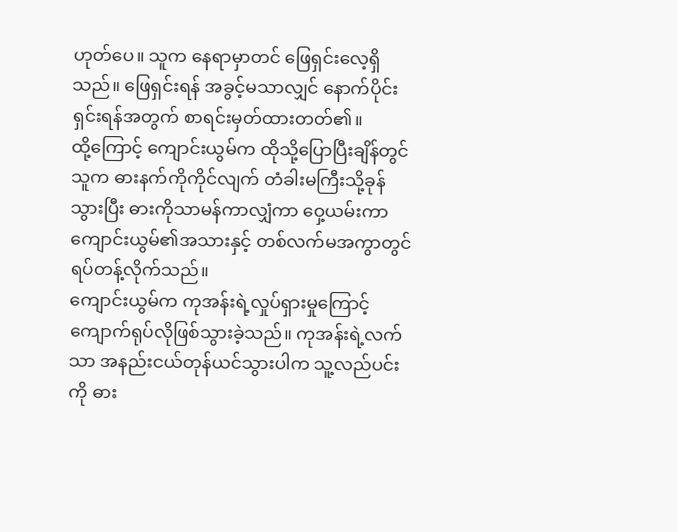ဟုတ်ပေ။ သူက နေရာမှာတင် ဖြေရှင်းလေ့ရှိသည်။ ဖြေရှင်းရန် အခွင့်မသာလျှင် နောက်ပိုင်းရှင်းရန်အတွက် စာရင်းမှတ်ထားတတ်၏။
ထို့ကြောင့် ကျောင်းယွမ်က ထိုသို့ပြောပြီးချိန်တွင် သူက ဓားနက်ကိုကိုင်လျက် တံခါးမကြီးသို့ခုန်သွားပြီး ဓားကိုသာမန်ကာလျှံကာ ဝှေ့ယမ်းကာ ကျောင်းယွမ်၏အသားနှင့် တစ်လက်မအကွာတွင် ရပ်တန့်လိုက်သည်။
ကျောင်းယွမ်က ကုအန်းရဲ့လှုပ်ရှားမှုကြောင့် ကျောက်ရုပ်လိုဖြစ်သွားခဲ့သည်။ ကုအန်းရဲ့လက်သာ အနည်းငယ်တုန်ယင်သွားပါက သူ့လည်ပင်းကို ဓား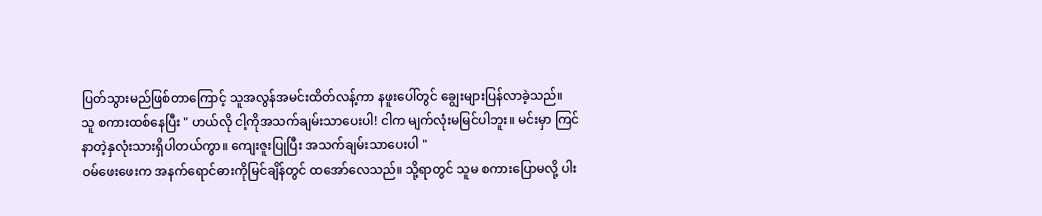ပြတ်သွားမည်ဖြစ်တာကြောင့် သူအလွန်အမင်းထိတ်လန့်ကာ နဖူးပေါ်တွင် ချွေးများပြန်လာခဲ့သည်။
သူ စကားထစ်နေပြီး " ဟယ်လို ငါ့ကိုအသက်ချမ်းသာပေးပါ! ငါက မျက်လုံးမမြင်ပါဘူး။ မင်းမှာ ကြင်နာတဲ့နှလုံးသားရှိပါတယ်ကွာ။ ကျေးဇူးပြုပြီး အသက်ချမ်းသာပေးပါ "
ဝမ်ဖေးဖေးက အနက်ရောင်ဓားကိုမြင်ချိန်တွင် ထအော်လေသည်။ သို့ရာတွင် သူမ စကားပြောမလို့ ပါး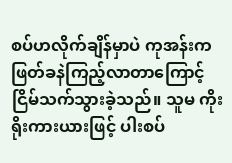စပ်ဟလိုက်ချိန်မှာပဲ ကုအန်းက ဖြတ်ခနဲကြည့်လာတာကြောင့် ငြိမ်သက်သွားခဲ့သည်။ သူမ ကိုးရိုးကားယားဖြင့် ပါးစပ်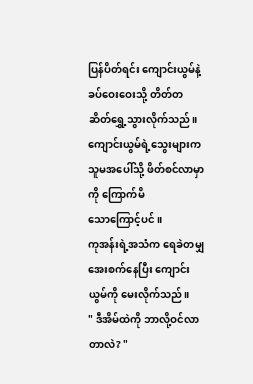ပြန်ပိတ်ရင်း ကျောင်းယွမ်နဲ့ ခပ်ဝေးဝေးသို့ တိတ်တဆိတ်ရွှေ့သွားလိုက်သည်။ ကျောင်းယွမ်ရဲ့သွေးများက သူမအပေါ်သို့ ဖိတ်စင်လာမှာကို ကြောက်မိ
သောကြောင့်ပင်။
ကုအန်းရဲ့အသံက ရေခဲတမျှအေးစက်နေပြီး ကျောင်းယွမ်ကို မေးလိုက်သည်။
" ဒီအိမ်ထဲကို ဘာလို့ဝင်လာတာလဲ? "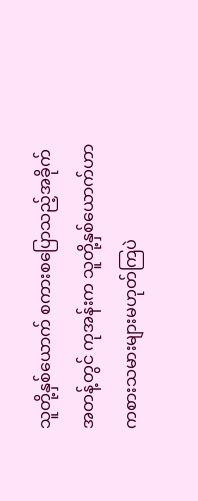သူတို့နှစ်ယောက် စကားစပြောသည့်အခိုက်အတန့်တွင် ကုအန်းက သူတို့နှစ်ယောက်ဟာ ကစားသမားများမဟုတ်ကြပဲ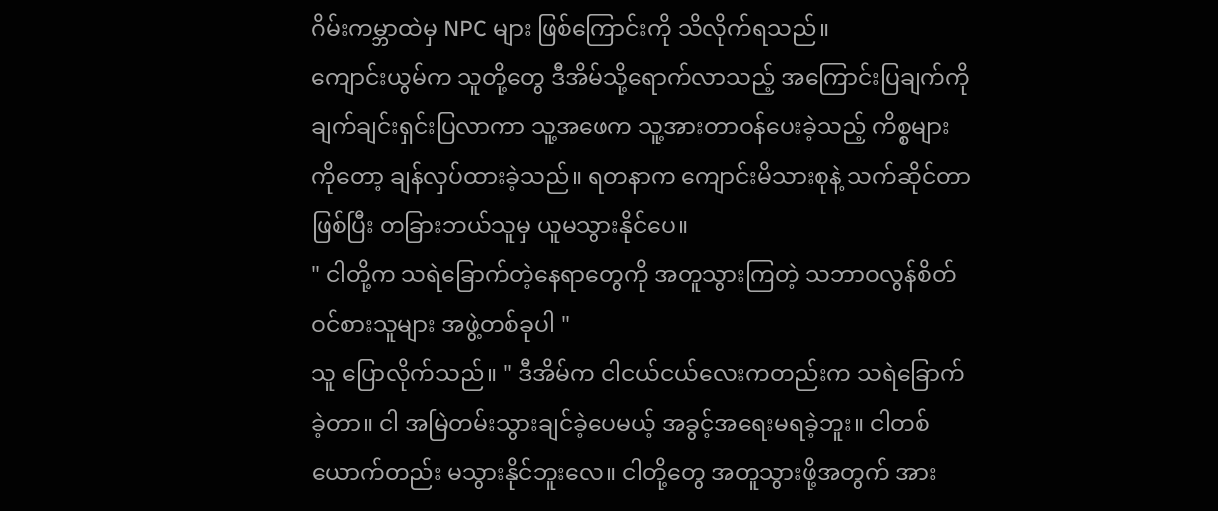ဂိမ်းကမ္ဘာထဲမှ NPC များ ဖြစ်ကြောင်းကို သိလိုက်ရသည်။
ကျောင်းယွမ်က သူတို့တွေ ဒီအိမ်သို့ရောက်လာသည့် အကြောင်းပြချက်ကို ချက်ချင်းရှင်းပြလာကာ သူ့အဖေက သူ့အားတာဝန်ပေးခဲ့သည့် ကိစ္စများကိုတော့ ချန်လှပ်ထားခဲ့သည်။ ရတနာက ကျောင်းမိသားစုနဲ့ သက်ဆိုင်တာဖြစ်ပြီး တခြားဘယ်သူမှ ယူမသွားနိုင်ပေ။
" ငါတို့က သရဲခြောက်တဲ့နေရာတွေကို အတူသွားကြတဲ့ သဘာဝလွန်စိတ်ဝင်စားသူများ အဖွဲ့တစ်ခုပါ "
သူ ပြောလိုက်သည်။ " ဒီအိမ်က ငါငယ်ငယ်လေးကတည်းက သရဲခြောက်ခဲ့တာ။ ငါ အမြဲတမ်းသွားချင်ခဲ့ပေမယ့် အခွင့်အရေးမရခဲ့ဘူး။ ငါတစ်ယောက်တည်း မသွားနိုင်ဘူးလေ။ ငါတို့တွေ အတူသွားဖို့အတွက် အား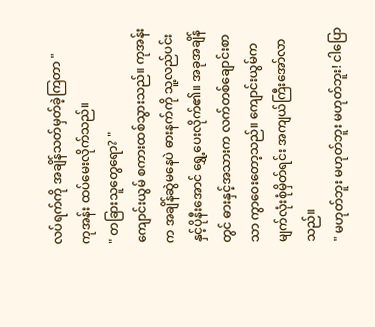လပ်ရက်ကို အချိန်သတ်မှတ်ခဲ့ကြတာ "
ကုအန်း ထပ်မေးလိုက်သည်။
" တခြားသူတွေရော? "
ကျောင်းယွမ် စကားထစ်သွားသည်။ ကုအန်းက အချိန်ဆွဲမနေပဲ ဓားနက်ကို သူ့လည်ပင်းနှင့်ပိုနီးအောင် ရွှေ့ပေးလိုက်၏။ အခုအချိန်တွင် ဓားနှင့်အသားက လက်တစ်ချောင်းစာသာ ကွာဝေးတော့သည်။ ကျောင်းယွမ်က မျက်လုံးစုံမှိတ်ရင်း အကျယ်ကြီးအော်လာသည်။
" မဟုတ်ဘူး မဟုတ်ဘူး မဟုတ်ဘူး! ငါပြော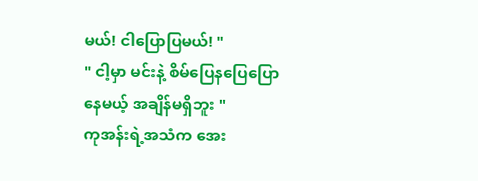မယ်! ငါပြောပြမယ်! "
" ငါ့မှာ မင်းနဲ့ စိမ်ပြေနပြေပြောနေမယ့် အချိန်မရှိဘူး "
ကုအန်းရဲ့အသံက အေး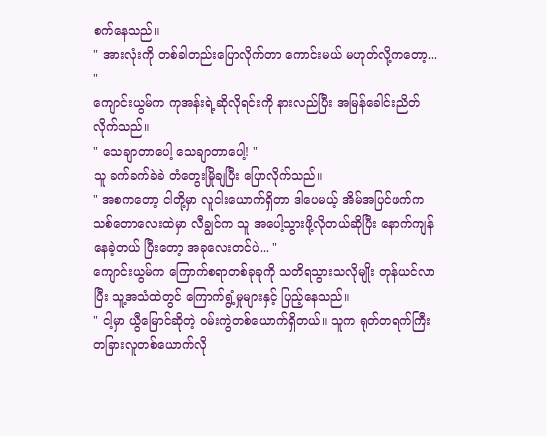စက်နေသည်။
" အားလုံးကို တစ်ခါတည်းပြောလိုက်တာ ကောင်းမယ် မဟုတ်လို့ကတော့... "
ကျောင်းယွမ်က ကုအန်းရဲ့ဆိုလိုရင်းကို နားလည်ပြီး အမြန်ခေါင်းညိတ်လိုက်သည်။
" သေချာတာပေါ့ သေချာတာပေါ့! "
သူ ခက်ခက်ခဲခဲ တံတွေးမြိုချပြီး ပြောလိုက်သည်။
" အစကတော့ ငါတို့မှာ လူငါးယောက်ရှိတာ ဒါပေမယ့် အိမ်အပြင်ဖက်က သစ်တောလေးထဲမှာ လီချွင်က သူ အပေါ့သွားဖို့လိုတယ်ဆိုပြီး နောက်ကျန်နေခဲ့တယ် ပြီးတော့ အခုလေးတင်ပဲ... "
ကျောင်းယွမ်က ကြောက်စရာတစ်ခုခုကို သတိရသွားသလိုမျိုး တုန်ယင်လာပြီး သူ့အသံထဲတွင် ကြောက်ရွံ့မှုများနှင့် ပြည့်နေသည်။
" ငါ့မှာ ယွီမြောင်ဆိုတဲ့ ဝမ်းကွဲတစ်ယောက်ရှိတယ်။ သူက ရုတ်တရက်ကြီး တခြားလူတစ်ယောက်လို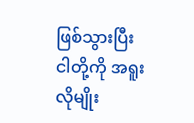ဖြစ်သွားပြီး ငါတို့ကို အရူးလိုမျိုး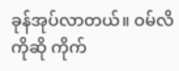ခုန်အုပ်လာတယ်။ ဝမ်လိကိုဆို ကိုက်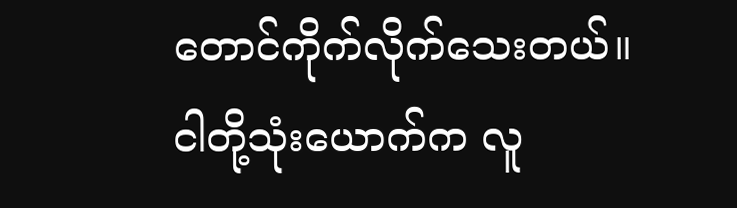တောင်ကိုက်လိုက်သေးတယ်။ ငါတို့သုံးယောက်က လူ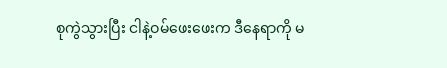စုကွဲသွားပြီး ငါနဲ့ဝမ်ဖေးဖေးက ဒီနေရာကို မ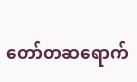တော်တဆရောက်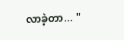လာခဲ့တာ... "